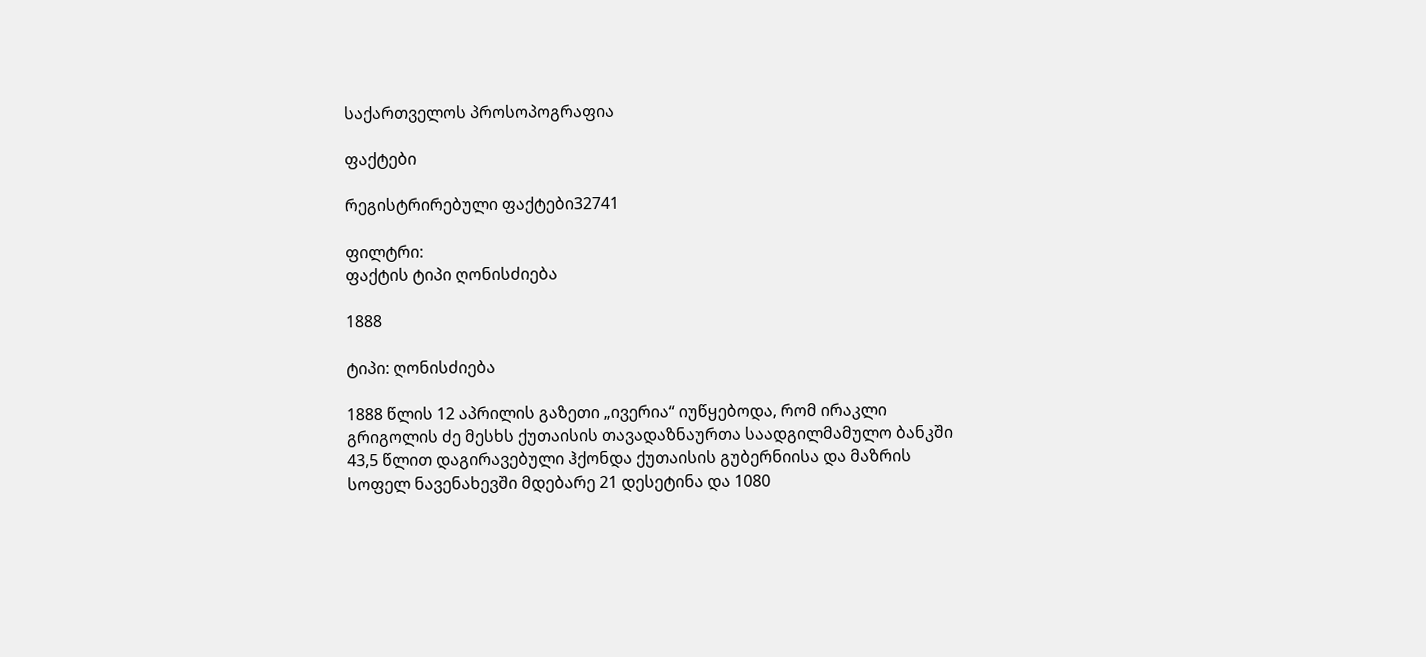საქართველოს პროსოპოგრაფია

ფაქტები

რეგისტრირებული ფაქტები32741

ფილტრი:
ფაქტის ტიპი ღონისძიება

1888

ტიპი: ღონისძიება

1888 წლის 12 აპრილის გაზეთი „ივერია“ იუწყებოდა, რომ ირაკლი გრიგოლის ძე მესხს ქუთაისის თავადაზნაურთა საადგილმამულო ბანკში 43,5 წლით დაგირავებული ჰქონდა ქუთაისის გუბერნიისა და მაზრის სოფელ ნავენახევში მდებარე 21 დესეტინა და 1080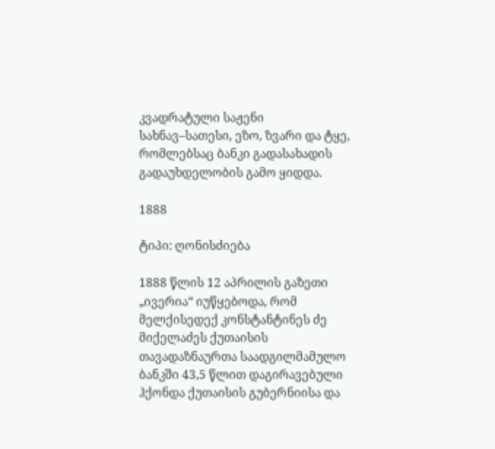კვადრატული საჟენი სახნავ–სათესი, ეზო, ზვარი და ტყე, რომლებსაც ბანკი გადასახადის გადაუხდელობის გამო ყიდდა.

1888

ტიპი: ღონისძიება

1888 წლის 12 აპრილის გაზეთი „ივერია“ იუწყებოდა, რომ მელქისედექ კონსტანტინეს ძე მიქელაძეს ქუთაისის თავადაზნაურთა საადგილმამულო ბანკში 43,5 წლით დაგირავებული ჰქონდა ქუთაისის გუბერნიისა და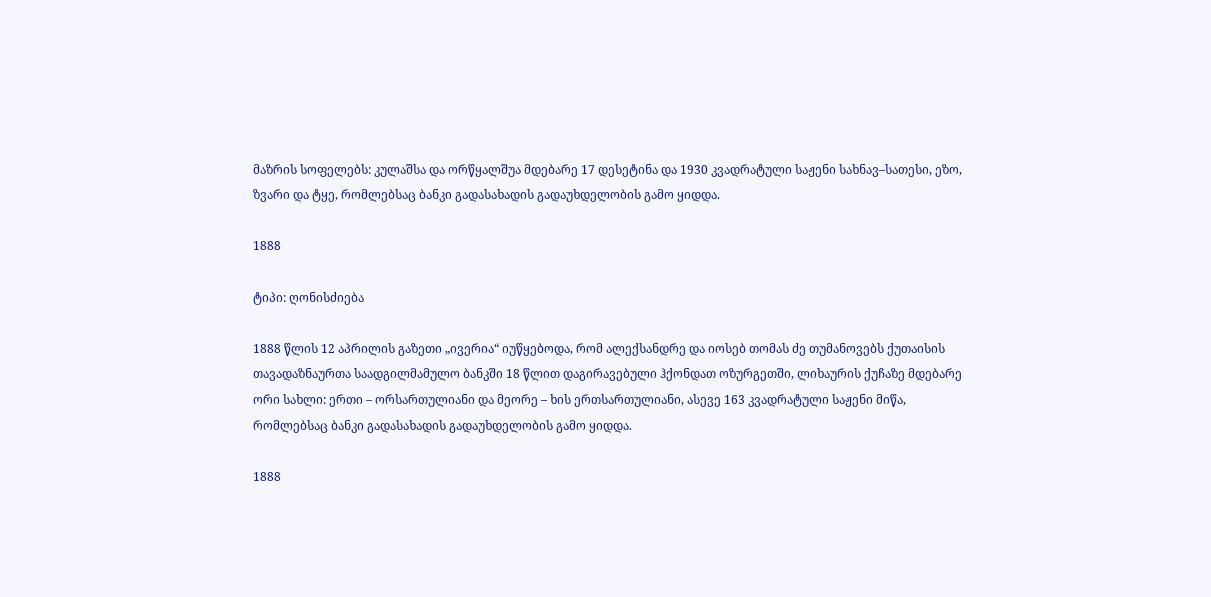მაზრის სოფელებს: კულაშსა და ორწყალშუა მდებარე 17 დესეტინა და 1930 კვადრატული საჟენი სახნავ–სათესი, ეზო, ზვარი და ტყე, რომლებსაც ბანკი გადასახადის გადაუხდელობის გამო ყიდდა.

1888

ტიპი: ღონისძიება

1888 წლის 12 აპრილის გაზეთი „ივერია“ იუწყებოდა, რომ ალექსანდრე და იოსებ თომას ძე თუმანოვებს ქუთაისის თავადაზნაურთა საადგილმამულო ბანკში 18 წლით დაგირავებული ჰქონდათ ოზურგეთში, ლიხაურის ქუჩაზე მდებარე ორი სახლი: ერთი – ორსართულიანი და მეორე – ხის ერთსართულიანი, ასევე 163 კვადრატული საჟენი მიწა, რომლებსაც ბანკი გადასახადის გადაუხდელობის გამო ყიდდა.

1888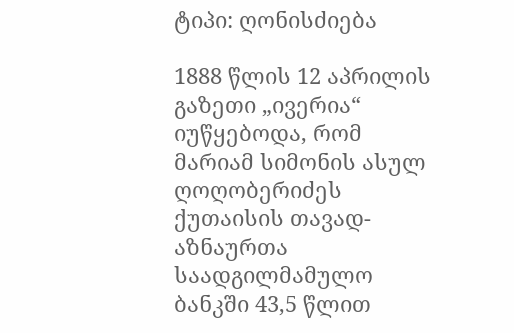ტიპი: ღონისძიება

1888 წლის 12 აპრილის გაზეთი „ივერია“ იუწყებოდა, რომ მარიამ სიმონის ასულ ღოღობერიძეს ქუთაისის თავად-აზნაურთა საადგილმამულო ბანკში 43,5 წლით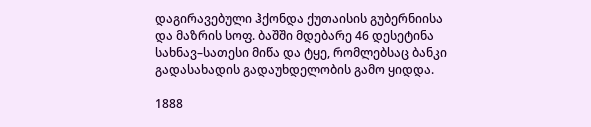დაგირავებული ჰქონდა ქუთაისის გუბერნიისა და მაზრის სოფ. ბაშში მდებარე 46 დესეტინა სახნავ–სათესი მიწა და ტყე, რომლებსაც ბანკი გადასახადის გადაუხდელობის გამო ყიდდა.

1888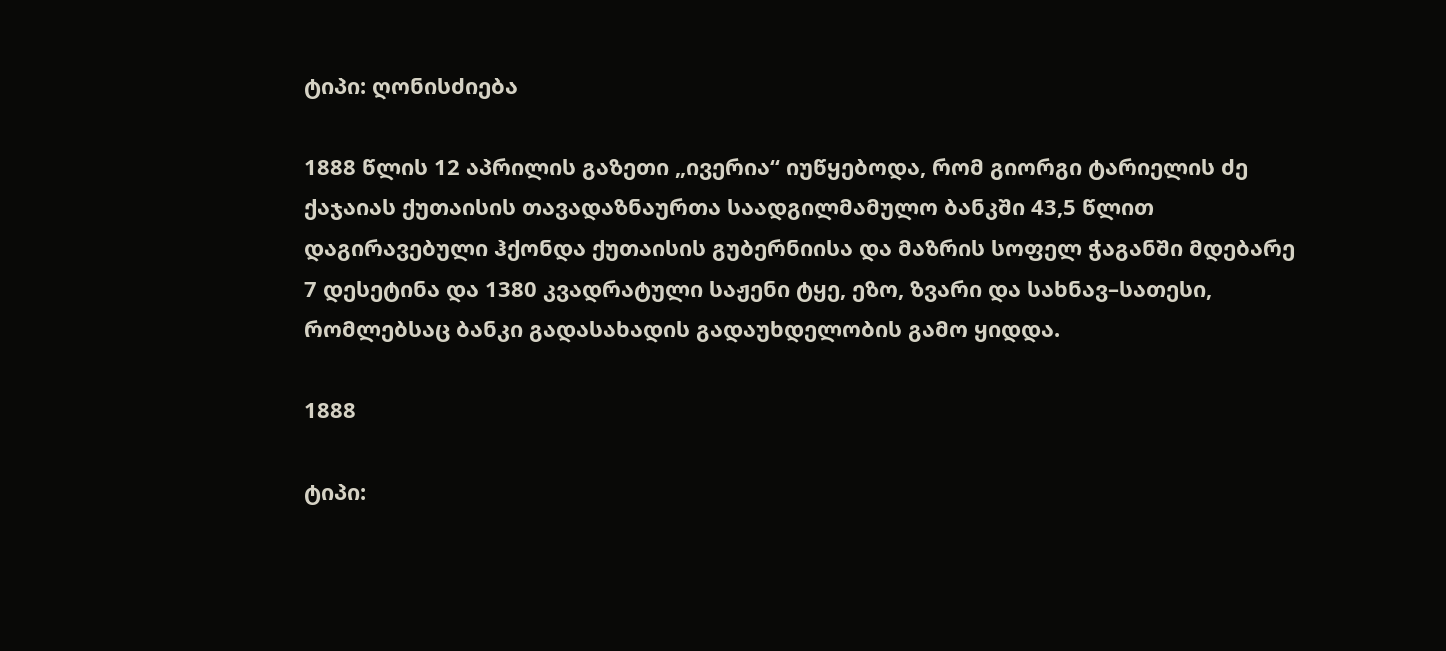ტიპი: ღონისძიება

1888 წლის 12 აპრილის გაზეთი „ივერია“ იუწყებოდა, რომ გიორგი ტარიელის ძე ქაჯაიას ქუთაისის თავადაზნაურთა საადგილმამულო ბანკში 43,5 წლით დაგირავებული ჰქონდა ქუთაისის გუბერნიისა და მაზრის სოფელ ჭაგანში მდებარე 7 დესეტინა და 1380 კვადრატული საჟენი ტყე, ეზო, ზვარი და სახნავ–სათესი, რომლებსაც ბანკი გადასახადის გადაუხდელობის გამო ყიდდა.

1888

ტიპი: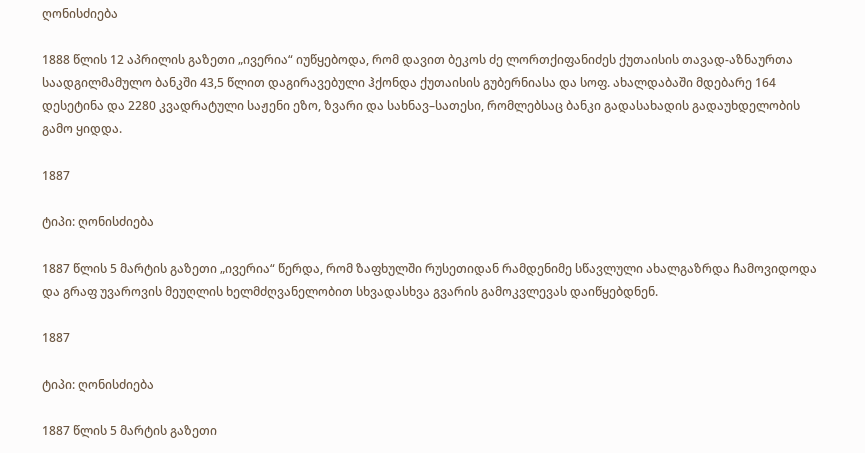ღონისძიება

1888 წლის 12 აპრილის გაზეთი „ივერია“ იუწყებოდა, რომ დავით ბეკოს ძე ლორთქიფანიძეს ქუთაისის თავად-აზნაურთა საადგილმამულო ბანკში 43,5 წლით დაგირავებული ჰქონდა ქუთაისის გუბერნიასა და სოფ. ახალდაბაში მდებარე 164 დესეტინა და 2280 კვადრატული საჟენი ეზო, ზვარი და სახნავ–სათესი, რომლებსაც ბანკი გადასახადის გადაუხდელობის გამო ყიდდა.

1887

ტიპი: ღონისძიება

1887 წლის 5 მარტის გაზეთი „ივერია“ წერდა, რომ ზაფხულში რუსეთიდან რამდენიმე სწავლული ახალგაზრდა ჩამოვიდოდა და გრაფ უვაროვის მეუღლის ხელმძღვანელობით სხვადასხვა გვარის გამოკვლევას დაიწყებდნენ.

1887

ტიპი: ღონისძიება

1887 წლის 5 მარტის გაზეთი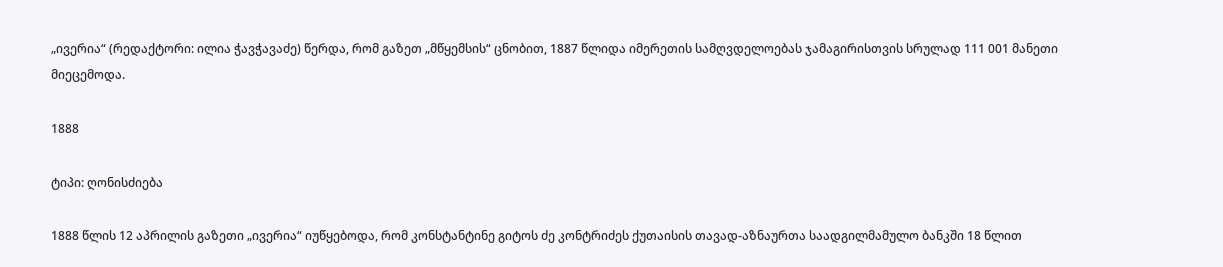„ივერია“ (რედაქტორი: ილია ჭავჭავაძე) წერდა, რომ გაზეთ „მწყემსის“ ცნობით, 1887 წლიდა იმერეთის სამღვდელოებას ჯამაგირისთვის სრულად 111 001 მანეთი მიეცემოდა.

1888

ტიპი: ღონისძიება

1888 წლის 12 აპრილის გაზეთი „ივერია“ იუწყებოდა, რომ კონსტანტინე გიტოს ძე კონტრიძეს ქუთაისის თავად-აზნაურთა საადგილმამულო ბანკში 18 წლით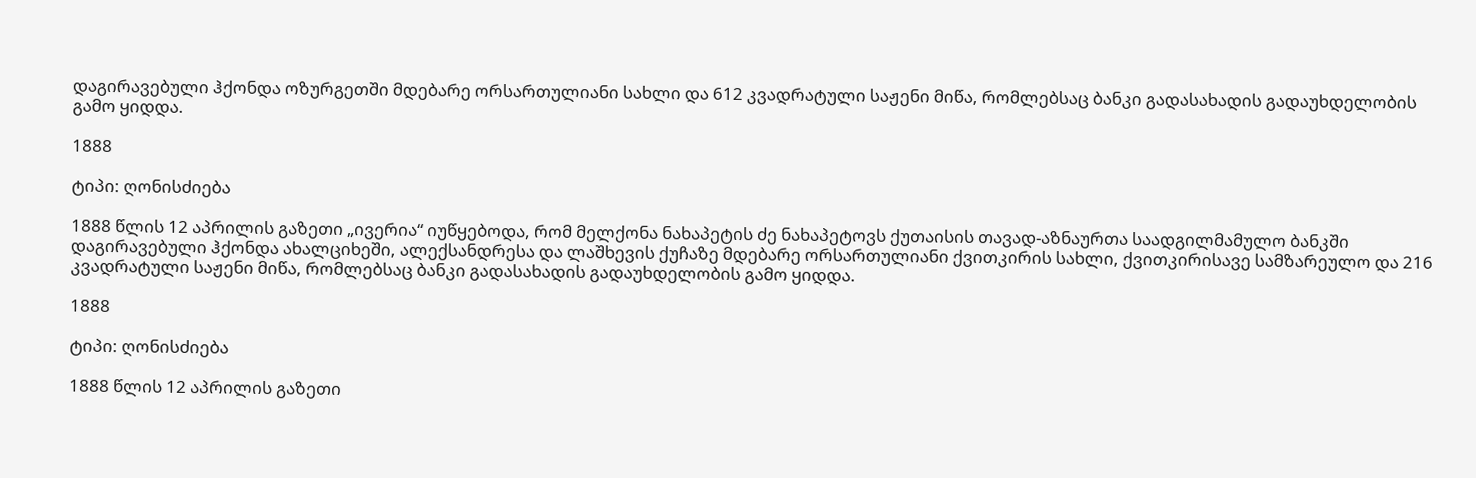დაგირავებული ჰქონდა ოზურგეთში მდებარე ორსართულიანი სახლი და 612 კვადრატული საჟენი მიწა, რომლებსაც ბანკი გადასახადის გადაუხდელობის გამო ყიდდა.

1888

ტიპი: ღონისძიება

1888 წლის 12 აპრილის გაზეთი „ივერია“ იუწყებოდა, რომ მელქონა ნახაპეტის ძე ნახაპეტოვს ქუთაისის თავად-აზნაურთა საადგილმამულო ბანკში დაგირავებული ჰქონდა ახალციხეში, ალექსანდრესა და ლაშხევის ქუჩაზე მდებარე ორსართულიანი ქვითკირის სახლი, ქვითკირისავე სამზარეულო და 216 კვადრატული საჟენი მიწა, რომლებსაც ბანკი გადასახადის გადაუხდელობის გამო ყიდდა.

1888

ტიპი: ღონისძიება

1888 წლის 12 აპრილის გაზეთი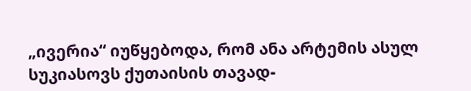„ივერია“ იუწყებოდა, რომ ანა არტემის ასულ სუკიასოვს ქუთაისის თავად-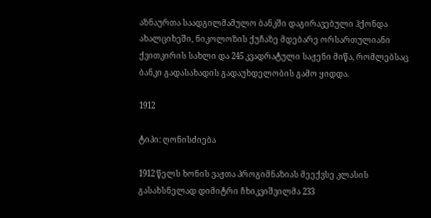აზნაურთა საადგილმამულო ბანკში დაგირავებული ჰქონდა ახალციხეში, ნიკოლოზის ქუჩაზე მდებარე ორსართულიანი ქვითკირის სახლი და 245 კვადრატული საჟენი მიწა, რომლებსაც ბანკი გადასახადის გადაუხდელობის გამო ყიდდა.

1912

ტიპი: ღონისძიება

1912 წელს ხონის ვაჟთა პროგიმნაზიას მეექვსე კლასის გასახსნელად დიმიტრი ჩხიკვიშვილმა 233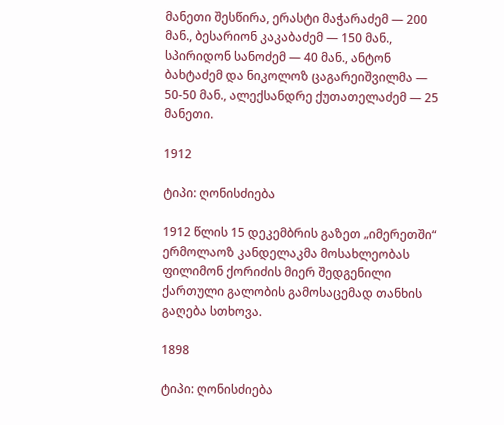მანეთი შესწირა, ერასტი მაჭარაძემ — 200 მან., ბესარიონ კაკაბაძემ — 150 მან., სპირიდონ სანოძემ — 40 მან., ანტონ ბახტაძემ და ნიკოლოზ ცაგარეიშვილმა — 50-50 მან., ალექსანდრე ქუთათელაძემ — 25 მანეთი.

1912

ტიპი: ღონისძიება

1912 წლის 15 დეკემბრის გაზეთ „იმერეთში“ ერმოლაოზ კანდელაკმა მოსახლეობას ფილიმონ ქორიძის მიერ შედგენილი ქართული გალობის გამოსაცემად თანხის გაღება სთხოვა.

1898

ტიპი: ღონისძიება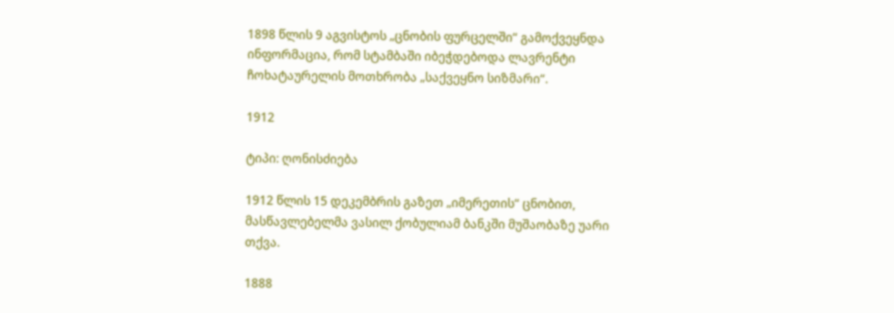1898 წლის 9 აგვისტოს „ცნობის ფურცელში“ გამოქვეყნდა ინფორმაცია, რომ სტამბაში იბეჭდებოდა ლავრენტი ჩოხატაურელის მოთხრობა „საქვეყნო სიზმარი“.

1912

ტიპი: ღონისძიება

1912 წლის 15 დეკემბრის გაზეთ „იმერეთის“ ცნობით, მასწავლებელმა ვასილ ქობულიამ ბანკში მუშაობაზე უარი თქვა.

1888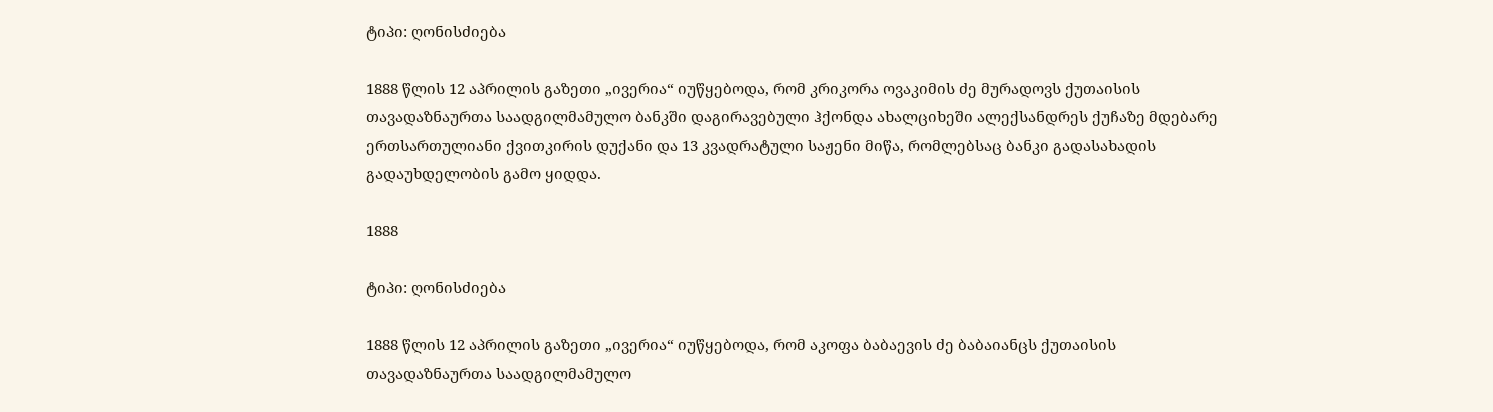ტიპი: ღონისძიება

1888 წლის 12 აპრილის გაზეთი „ივერია“ იუწყებოდა, რომ კრიკორა ოვაკიმის ძე მურადოვს ქუთაისის თავადაზნაურთა საადგილმამულო ბანკში დაგირავებული ჰქონდა ახალციხეში ალექსანდრეს ქუჩაზე მდებარე ერთსართულიანი ქვითკირის დუქანი და 13 კვადრატული საჟენი მიწა, რომლებსაც ბანკი გადასახადის გადაუხდელობის გამო ყიდდა.

1888

ტიპი: ღონისძიება

1888 წლის 12 აპრილის გაზეთი „ივერია“ იუწყებოდა, რომ აკოფა ბაბაევის ძე ბაბაიანცს ქუთაისის თავადაზნაურთა საადგილმამულო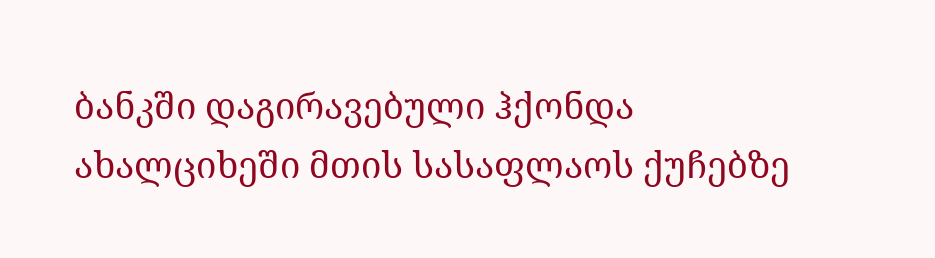ბანკში დაგირავებული ჰქონდა ახალციხეში მთის სასაფლაოს ქუჩებზე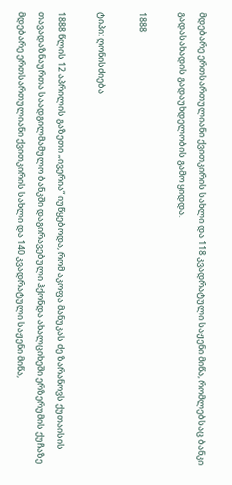მდებარე ერთსართულიანი ქვითკირის სახლი და 118 კვადრატული საჟენი მიწა, რომლებსაც ბანკი გადასახადის გადაუხდელობის გამო ყიდდა.

1888

ტიპი: ღონისძიება

1888 წლის 12 აპრილის გაზეთი „ივერია“ იუწყებოდა, რომ აკოფა მანუკას ძე ზარანოვს ქუთაისის თავადაზნაურთა საადგილმამულო ბანკში დაგირავებული ჰქონდა ახალციხეში ერზერუმის ქუჩაზე მდებარე ერთსართულიანი ქვითკირის სახლი და 140 კვადრატული საჟენი მიწა,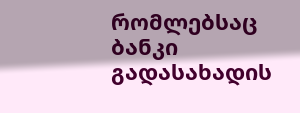რომლებსაც ბანკი გადასახადის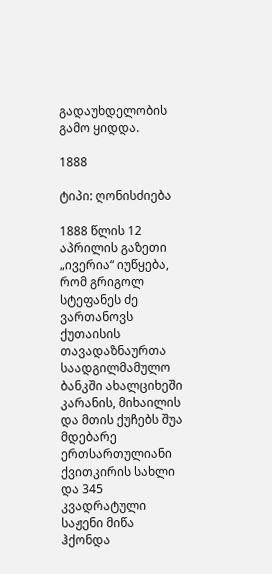გადაუხდელობის გამო ყიდდა.

1888

ტიპი: ღონისძიება

1888 წლის 12 აპრილის გაზეთი „ივერია“ იუწყება, რომ გრიგოლ სტეფანეს ძე ვართანოვს ქუთაისის თავადაზნაურთა საადგილმამულო ბანკში ახალციხეში კარანის, მიხაილის და მთის ქუჩებს შუა მდებარე ერთსართულიანი ქვითკირის სახლი და 345 კვადრატული საჟენი მიწა ჰქონდა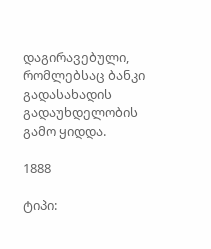დაგირავებული, რომლებსაც ბანკი გადასახადის გადაუხდელობის გამო ყიდდა.

1888

ტიპი: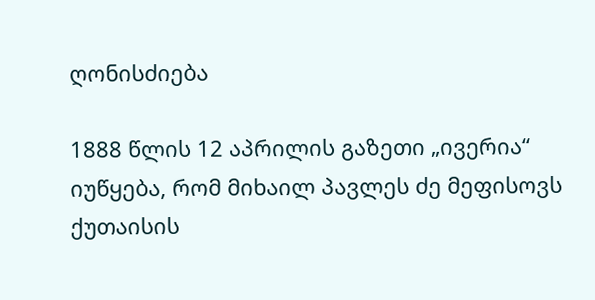ღონისძიება

1888 წლის 12 აპრილის გაზეთი „ივერია“ იუწყება, რომ მიხაილ პავლეს ძე მეფისოვს ქუთაისის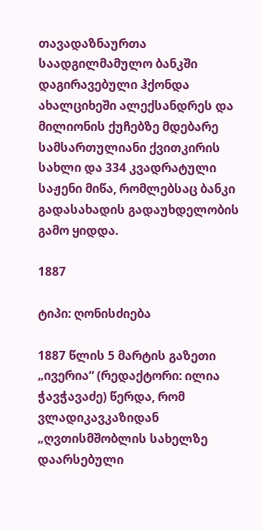თავადაზნაურთა საადგილმამულო ბანკში დაგირავებული ჰქონდა ახალციხეში ალექსანდრეს და მილიონის ქუჩებზე მდებარე სამსართულიანი ქვითკირის სახლი და 334 კვადრატული საჟენი მიწა, რომლებსაც ბანკი გადასახადის გადაუხდელობის გამო ყიდდა.

1887

ტიპი: ღონისძიება

1887 წლის 5 მარტის გაზეთი „ივერია“ (რედაქტორი: ილია ჭავჭავაძე) წერდა, რომ ვლადიკავკაზიდან „ღვთისმშობლის სახელზე დაარსებული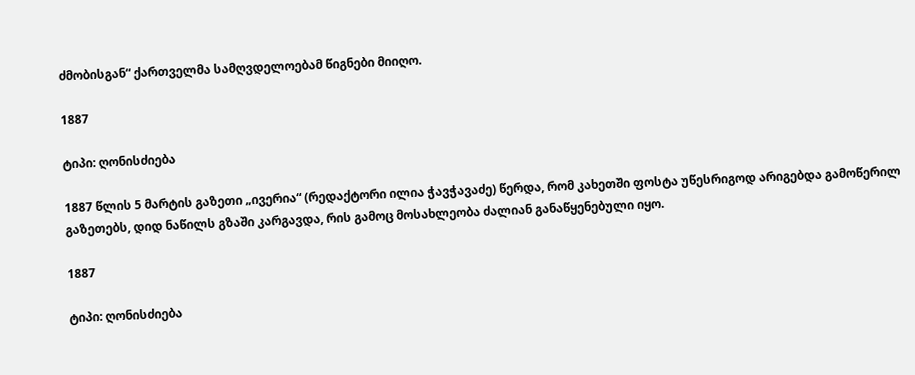ძმობისგან“ ქართველმა სამღვდელოებამ წიგნები მიიღო.

1887

ტიპი: ღონისძიება

1887 წლის 5 მარტის გაზეთი „ივერია“ (რედაქტორი ილია ჭავჭავაძე) წერდა, რომ კახეთში ფოსტა უწესრიგოდ არიგებდა გამოწერილ გაზეთებს, დიდ ნაწილს გზაში კარგავდა, რის გამოც მოსახლეობა ძალიან განაწყენებული იყო.

1887

ტიპი: ღონისძიება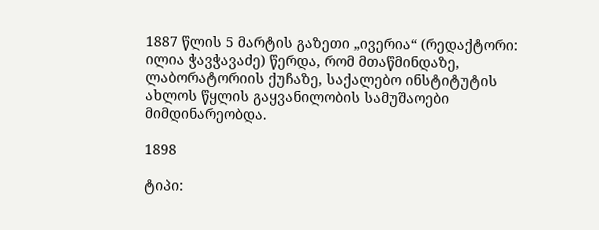1887 წლის 5 მარტის გაზეთი „ივერია“ (რედაქტორი: ილია ჭავჭავაძე) წერდა, რომ მთაწმინდაზე, ლაბორატორიის ქუჩაზე, საქალებო ინსტიტუტის ახლოს წყლის გაყვანილობის სამუშაოები მიმდინარეობდა.

1898

ტიპი: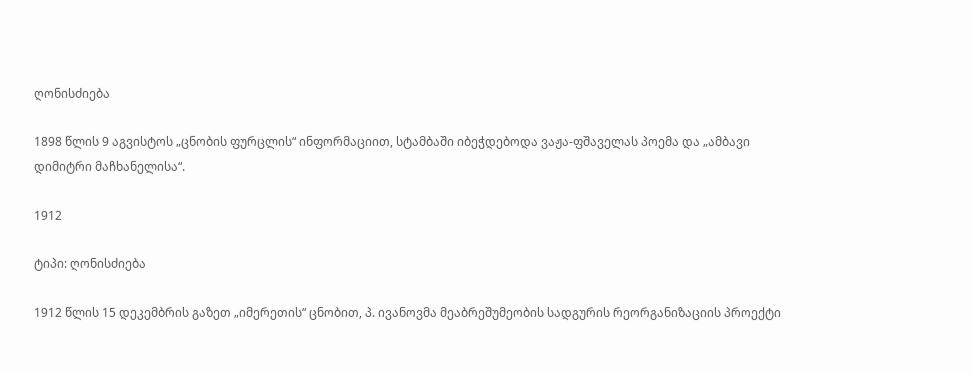ღონისძიება

1898 წლის 9 აგვისტოს „ცნობის ფურცლის“ ინფორმაციით, სტამბაში იბეჭდებოდა ვაჟა-ფშაველას პოემა და „ამბავი დიმიტრი მაჩხანელისა“.

1912

ტიპი: ღონისძიება

1912 წლის 15 დეკემბრის გაზეთ „იმერეთის“ ცნობით, პ. ივანოვმა მეაბრეშუმეობის სადგურის რეორგანიზაციის პროექტი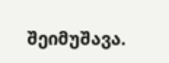შეიმუშავა.